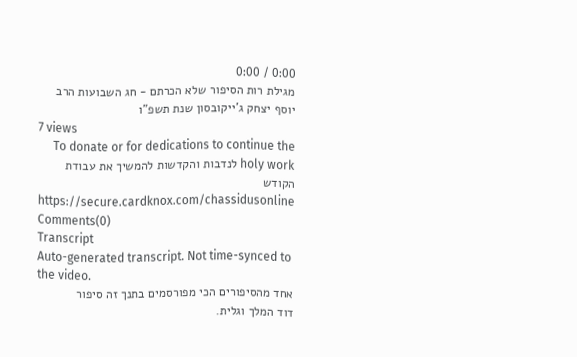0:00 / 0:00
מגילת רות הסיפור שלא הכרתם - חג השבועות הרב יוסף יצחק ג'ייקובסון שנת תשפ"ו
7 views
To donate or for dedications to continue the holy work לנדבות והקדשות להמשיך את עבודת הקודש https://secure.cardknox.com/chassidusonline
Comments(0)
Transcript
Auto-generated transcript. Not time-synced to the video.
אחד מהסיפורים הכי מפורסמים בתנך זה סיפור
דוד המלך וגלית.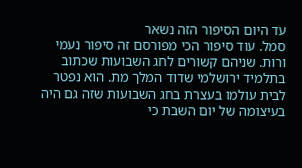עד היום הסיפור הזה נשאר
סמל. עוד סיפור הכי מפורסם זה סיפור נעמי
ורות. שניהם קשורים לחג השבועות שכתוב
בתלמיד ירושלמי שדוד המלך מת. הוא נפטר
לבית עולמו בעצרת בחג השבועות שזה גם היה
בעיצומה של יום השבת כי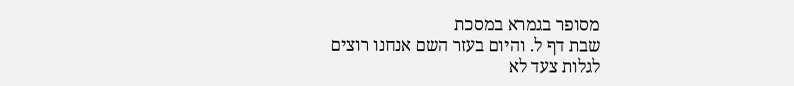מסופר בגמרא במסכת
שבת דף ל. והיום בעזר השם אנחנו רוצים
לגלות צעד לא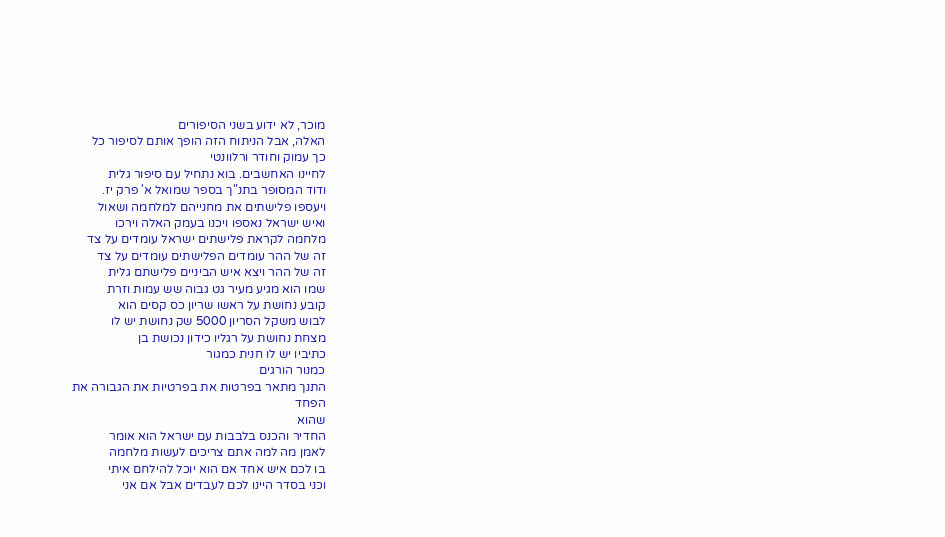מוכר, לא ידוע בשני הסיפורים
האלה, אבל הניתוח הזה הופך אותם לסיפור כל
כך עמוק וחודר ורלוונטי
לחיינו האחשבים. בוא נתחיל עם סיפור גלית
ודוד המסופר בתנ"ך בספר שמואל א' פרק יז.
ויעספו פלישתים את מחנייהם למלחמה ושאול
ואיש ישראל נאספו ויכנו בעמק האלה וירכו
מלחמה לקראת פלישתים ישראל עומדים על צד
זה של ההר עומדים הפלישתים עומדים על צד
זה של ההר ויצא איש הביניים פלישתם גלית
שמו הוא מגיע מעיר גט גבוה שש עמות וזרת
קובע נחושת על ראשו שריון כס קסים הוא
לבוש משקל הסריון 5000 שק נחושת יש לו
מצחת נחושת על רגליו כידון נכושת בן
כתיביו יש לו חנית כמגור
כמנור הורגים
התנך מתאר בפרטות את בפרטיות את הגבורה את
הפחד
שהוא
החדיר והכנס בלבבות עם ישראל הוא אומר
לאמן מה למה אתם צריכים לעשות מלחמה
בו לכם איש אחד אם הוא יוכל להילחם איתי
וכני בסדר היינו לכם לעבדים אבל אם אני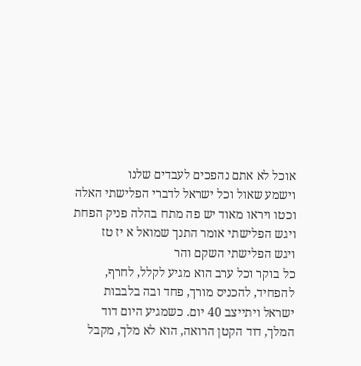אוכל לא אתם נהפכים לעבדים שלנו
וישמע שאול וכל ישראל לדברי הפלישתי האלה
וכטו ויראו מאוד יש פה מתח בהלה פניק הפחת
ויגש הפלישתי אומר התנך שמואל א יז טז
ויגש הפלישתי השקם והר
כל בוקר וכל ערב הוא מגיע לקלל, לחרף,
להפחיד, להכניס מורך, פחד ובה בלבבות
ישראל ויתייצב 40 יום. כשמגיע היום דוד
המלך, דוד הקטן הרואה, הוא לא מלך, מקבל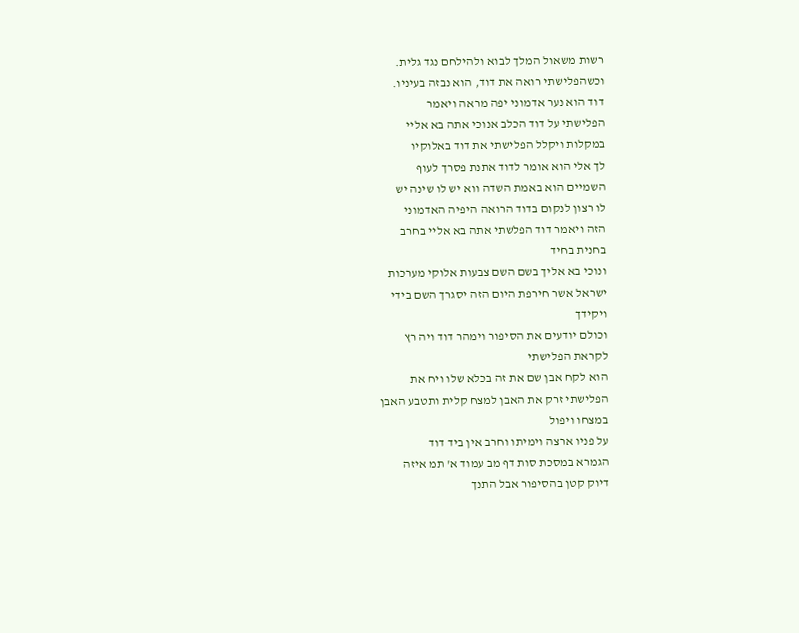רשות משאול המלך לבוא ולהילחם נגד גלית.
וכשהפלישתי רואה את דוד, הוא נבזה בעיניו.
דוד הוא נער אדמוני יפה מראה ויאמר
הפלישתי על דוד הכלב אנוכי אתה בא אליי
במקלות ויקלל הפלישתי את דוד באלוקיו
לך אלי הוא אומר לדוד אתנת פסרך לעוף
השמיים הוא באמת השדה ווא יש לו שינה יש
לו רצון לנקום בדוד הרואה היפיה האדמוני
הזה ויאמר דוד הפלשתי אתה בא אליי בחרב
בחנית בחיד
ונוכי בא אליך בשם השם צבעות אלוקי מערכות
ישראל אשר חירפת היום הזה יסגרך השם בידי
ויקידך
וכולם יודעים את הסיפור וימהר דוד ויה רץ
לקראת הפלישתי
הוא לקח אבן שם את זה בכלא שלו ויח את
הפלישתי זרק את האבן למצח קלית ותטבע האבן
במצחו ויפול
על פניו ארצה וימיתו וחרב אין ביד דוד
הגמרא במסכת סות דף מב עמוד א' תמ איזה
דיוק קטן בהסיפור אבל התנך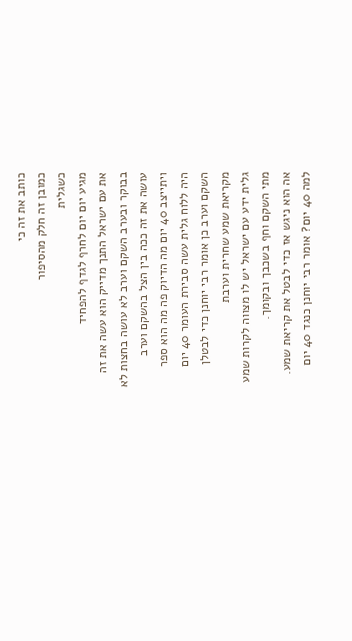כותב את זה כי
כמובן זה חלק מהסיפור
כשגלית
מגיע יום יום לחרף לגדף להפחיד
את עם ישראל התנך מדייק הוא עשה את זה
בבוקר ובערב השקם וערב לא עושה בחצות לא
עושה את זה ככה בין הצל בהשקם וערב
ויתייצב 40 יום מה הדיוק פה מה הוא ספר
היה ללוח גלית עשה סבירת העומר 40 יום
השקם וערב כן אומר רבי יוחנן כדי לבטלן
מקריאת שמע שחרית וערבת
גלית ידע עם ישראל יש לו מצווה לקרות שמע
מתי השקם וחף בשכבך ובקומך.
אה הוא ניגש אז כדי לבטל את קריאת שמע.
למה 40 יום? אומר רבי יוחנן כנגד 40 יום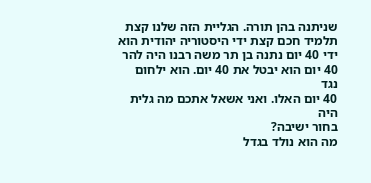שניתנה בהן תורה. הגליית הזה שלנו קצת
תלמיד חכם קצת ידי היסטוריה יהודית הוא
ידי 40 יום נתנה בן תר משה רבנו היה להר
40 יום הוא יבטל את 40 יום. הוא ילחום נגד
40 יום האלו. ואני אשאל אתכם מה גלית היה
בחור ישיבה?
מה הוא נולד בגדל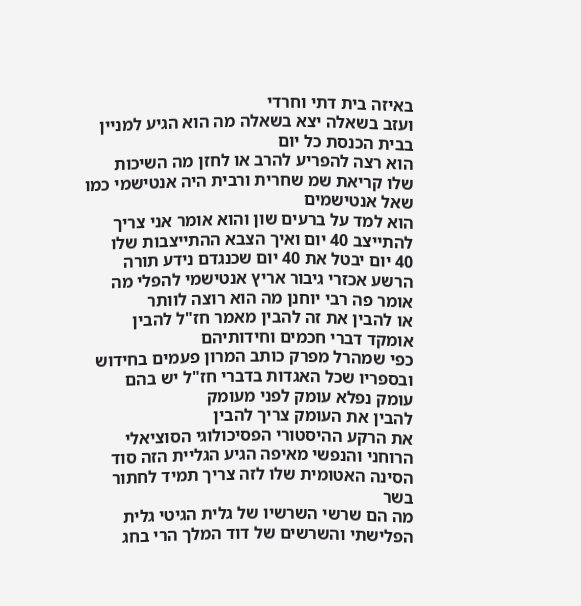באיזה בית דתי וחרדי
ועזב בשאלה יצא בשאלה מה הוא הגיע למניין
בבית הכנסת כל יום
הוא רצה להפריע להרב או לחזן מה השיכות
שלו קריאת שמ שחרית ורבית היה אנטישמי כמו
שאל אנטישמים
הוא למד על ברעים שון והוא אומר אני צריך
להתייצב 40 יום ואיך הצבא ההתייצבות שלו
40 יום יבטל את 40 יום שכנגדם נידע תורה
הרשע אכזרי גיבור אריץ אנטישמי להפלי מה
אומר פה רבי יוחנן מה הוא רוצה לוותר
או להבין את זה להבין מאמר חז"ל להבין
אומקד דברי חכמים וחידותיהם
כפי שמהרל מפרק כותב המרון פעמים בחידוש
ובספריו שכל האגדות בדברי חז"ל יש בהם
עומק נפלא עומק לפני מעומק
להבין את העומק צריך להבין
את הרקע ההיסטורי הפסיכולוגי הסוציאלי
הרוחני והנפשי מאיפה הגיע הגליית הזה סוד
הסינה האטומית שלו לזה צריך תמיד לחתור
בשר
מה הם שרשי השרשיו של גלית הגיטי גלית
הפלישתי והשרשים של דוד המלך הרי בחג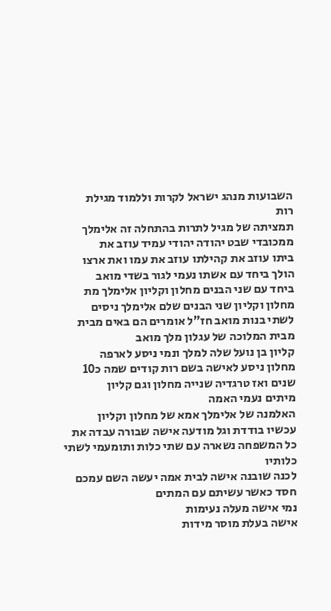השבועות מנהג ישראל לקרות וללמוד מגילת
רות
תמציתה של מגיל לתרות בהתחלה זה אלימלך
ממכובדי שבט יהודה יהודי עמיד עוזב את
ביתו עוזב את קהילתו עוזב את עמו ואת ארצו
הולך ביחד עם אשתו נעמי לגור בשדי מואב
ביחד עם שני הבנים מחלון וקליון אלימלך מת
מחלון וקליון שני הבנים שלם אלימלך ניסים
לשתי בנות מואב חז"ל אומרים הם באים מבית
מבית המלוכה של עגלון מלך מואב
קליון בן נועל שלה למלך ונמי ניסע לארפה
מחלון ניסע לאישה בשם רות קודים שמה כ10
שנים ואז טרגדיה שנייה מחלון וגם קליון
מיתים נעמי האמה
האלמנה של אלימלך אמא של מחלון וקליון
עכשיו בודדת וגל מודעה אישה שבורה עבדה את
כל המשפחה נשארה עם שתי כלות ותומעמי לשתי
כלותיו
לכנה שובנה אישה לבית אמה יעשה השם עמכם
חסד כאשר עשיתם עם המתים
נמי אישה מעלה נעימות
אישה בעלת מוסר מידות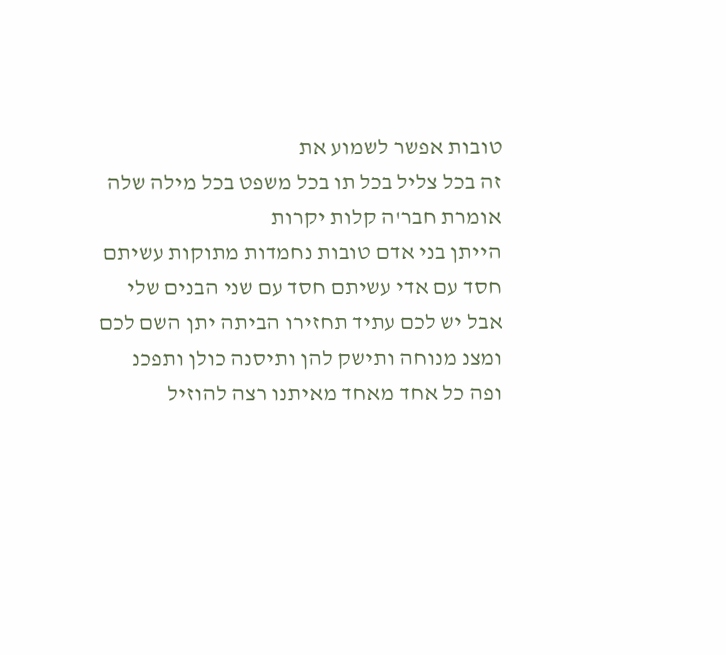טובות אפשר לשמוע את
זה בכל צליל בכל תו בכל משפט בכל מילה שלה
אומרת חבר'ה קלות יקרות
הייתן בני אדם טובות נחמדות מתוקות עשיתם
חסד עם אדי עשיתם חסד עם שני הבנים שלי
אבל יש לכם עתיד תחזירו הביתה יתן השם לכם
ומצנ מנוחה ותישק להן ותיסנה כולן ותפכנ
ופה כל אחד מאחד מאיתנו רצה להוזיל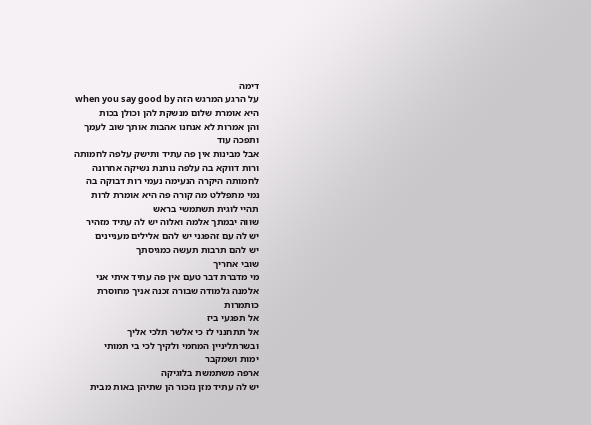דימה
על הרגע המרגש הזה when you say good by
היא אומרת שלום מנשקת להן וכולן בכות
והן אמרות לא אנחנו אהבות אותך שוב לעמך
ותפכה עוד
אבל מבינות אין פה עתיד ותישק עלפה לחמותה
ורות דווקא בה עלפה נותנת נשיקה אחרונה
לחמותה היקרה הנעימה נעמי רות דבוקה בה
נמי מתפללט מה קורה פה היא אומרת לרות
תהיי לוגית תשתמשי בראש
שווה יבמתך אלמה ואלוה יש לה עתיד מזהיר
יש לה עם זהפגני יש להם אלילים מעניינים
יש להם תרבות תעשה כמגיסתך
שובי אחריך
מי מדברת דבר טעם אין פה עתיד איתי אני
אלמנה גלמודה שבורה זכנה אניך מחוסרת
כותמרות
אל תפגעי ביז
אל תתחנני לז כי אלשר תלכי אליך
ובשרתליניין המחמי ולקיך לכי בי תמותי
ימות ושמקבר
ארפה משתמשת בלוגיקה
יש לה עתיד מזן נזכור הן שתיהן באות מבית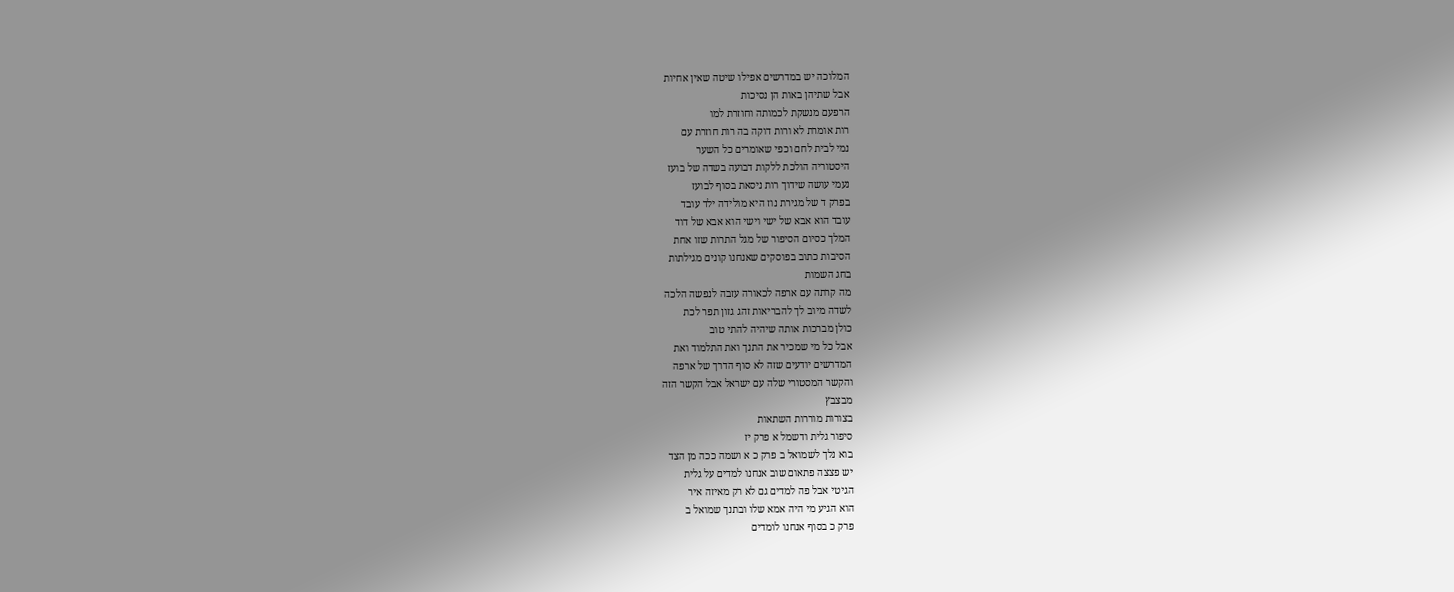המלוכה יש במדרשים אפילו שיטה שאין אחיות
אבל שתיהן באות הן נסיכות
הרפעם מנשקת לכמותה וחוזרת למו
רות אומרת לא ורות דוקה בה רות חוזרת עם
נמי לבית לחם וכפי שאומרים כל השער
היסטוריה הולכת ללקות דבועה בשדה של בועז
נעמי עושה שידוך רות ניסאת בסוף לבועז
בפרק ד של מגירת נוז היא מולידה ילד עובד
עובד הוא אבא של ישי וישי הוא אבא של דוד
המלך כסיום הסיפור של מגל התרות שזו אחת
הסיבות כתוב בפוסקים שאנחנו קונים מגילתות
בחג השמות
מה קרתה עם ארפה לכאורה עזבה לנפשה הלכה
לשדה מיוב לך להבריאות זהג גזון תפר לכת
כולן מברכות אותה שיהיה להתי טוב
אבל כל מי שמכיר את התנך ואת התלמוד ואת
המדרשים יודעים שזה לא סוף הדרך של ארפה
והקשר המסטורי שלה עם ישראל אבל הקשר הזה
מבצבץ
בצורות מוררות השתאות
סיפור גלית ודשמל א פרק יז
בוא נלך לשמואל ב פרק כ א ושמה ככה מן הצד
יש פצצה פתאום שוב אנחנו למדים על גלית
הגיטי אבל פה למדים גם לא רק מאיזה איר
הוא הגיע מי היה אמא שלו ובתנך שמואל ב
פרק כ בסוף אנחנו לומדים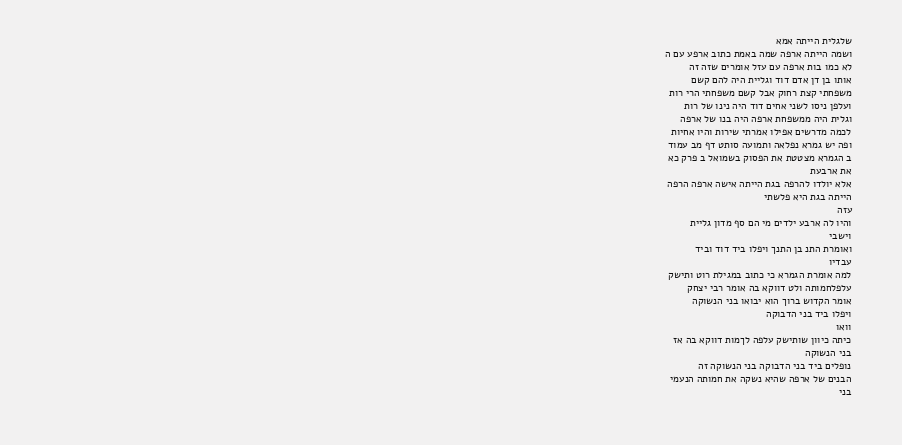שלגלית הייתה אמא
ושמה הייתה ארפה שמה באמת כתוב ארפע עם ה
לא כמו בות ארפה עם עזל אומרים שזה זה
אותו בן דן אדם דוד וגליית היה להם קשם
משפחתי קצת רחוק אבל קשם משפחתי הרי רות
ועלפן ניסו לשני אחים דוד היה נינו של רות
וגלית היה ממשפחת ארפה היה בנו של ארפה
לכמה מדרשים אפילו אמרתי שירות והיו אחיות
ופה יש גמרא נפלאה ותמועה סותט דף מב עמוד
ב הגמרא מצטטת את הפסוק בשמואל ב פרק כא
את ארבעת
אלא יולדו להרפה בגת הייתה אישה ארפה הרפה
הייתה בגת היא פלשתי
עזה
והיו לה ארבע ילדים מי הם סף מדון גליית
וישבי
ואומרת התנ בן התנך ויפלו ביד דוד וביד
עבדיו
למה אומרת הגמרא כי כתוב במגילת רוט ותישק
עלפלחמותה ולט דווקא בה אומר רבי יצחק
אומר הקדוש ברוך הוא יבואו בני הנשוקה
ויפלו ביד בני הדבוקה
וואו
כיתה כיוון שותישק עלפה לךמות דווקא בה אז
בני הנשוקה
נופלים ביד בני הדבוקה בני הנשוקה זה
הבנים של ארפה שהיא נשקה את חמותה הנעמי
בני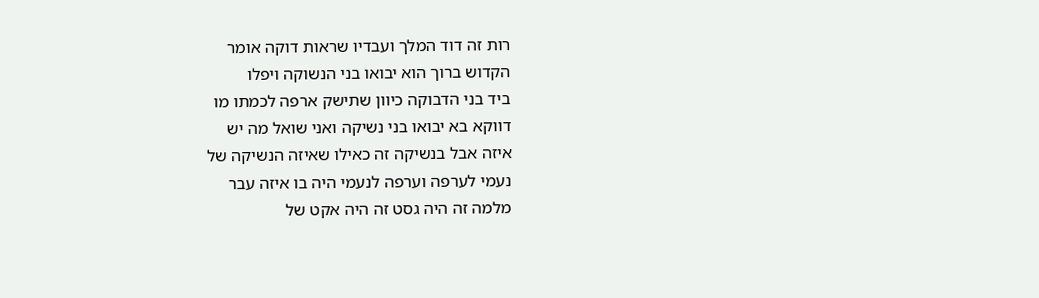רות זה דוד המלך ועבדיו שראות דוקה אומר
הקדוש ברוך הוא יבואו בני הנשוקה ויפלו
ביד בני הדבוקה כיוון שתישק ארפה לכמתו מו
דווקא בא יבואו בני נשיקה ואני שואל מה יש
איזה אבל בנשיקה זה כאילו שאיזה הנשיקה של
נעמי לערפה וערפה לנעמי היה בו איזה עבר
מלמה זה היה גסט זה היה אקט של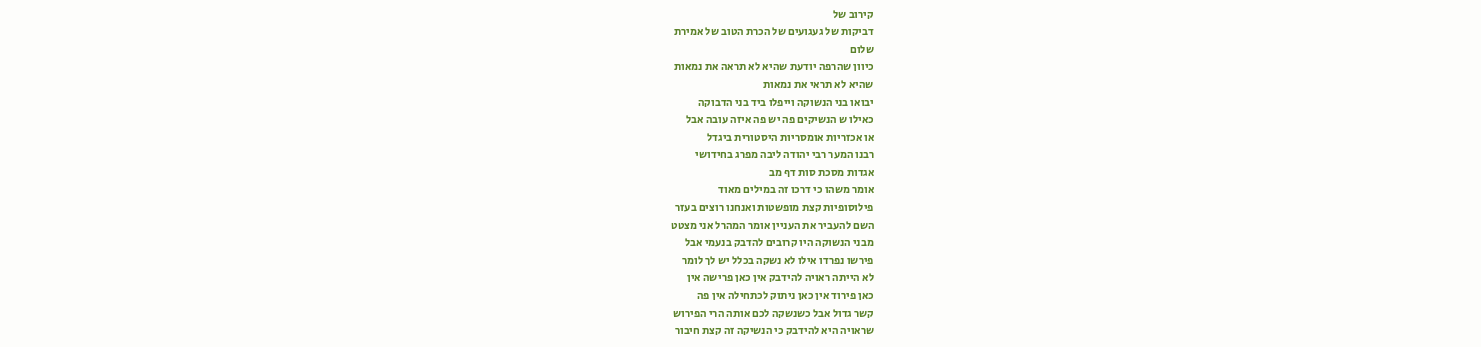קירוב של
דביקות של געגועים של הכרת הטוב של אמירת
שלום
כיוון שהרפה יודעת שהיא לא תראה את נמאות
שהיא לא תראי את נמאות
יבואו בני הנשוקה וייפלו ביד בני הדבוקה
כאילו ש הנשיקים פה יש פה איזה עובה אבל
או אכזריות אומסריות היסטורית ביגדל
רבנו המער רבי יהודה ליבה מפרג בחידושי
אגדות מסכת סות דף מב
אומר משהו כי דרכו זה במילים מאוד
פילוסופיות קצת מופשטות ואנחנו רוצים בעזר
השם להעביר את העניין אומר המהרל אני מצטט
מבני הנשוקה היו קרובים להדבק בנעמי אבל
פירשו נפרדו אילו לא נשקה בכלל יש לך לומר
לא הייתה ראויה להידבק אין כאן פרישה אין
כאן פירוד אין כאן ניתוק לכתחילה אין פה
קשר גדול אבל כשנשקה לכם אותה הרי הפירוש
שראויה היא להידבק כי הנשיקה זה קצת חיבור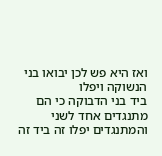ואז היא פש לכן יבואו בני הנשוקה ויפלו
ביד בני הדבוקה כי הם מתנגדים אחד לשני
והמתנגדים יפלו זה ביד זה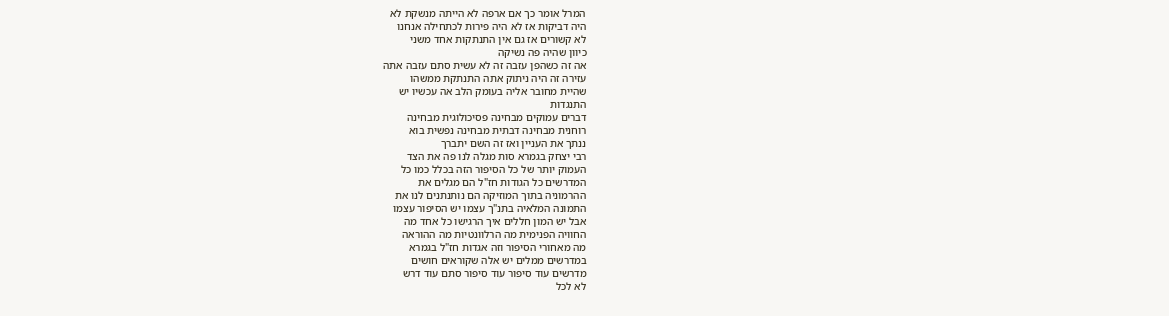המרל אומר כך אם ארפה לא הייתה מנשקת לא
היה דביקות אז לא היה פירות לכתחילה אנחנו
לא קשורים אז גם אין התנתקות אחד משני
כיוון שהיה פה נשיקה
אה זה כשהפן עזבה זה לא עשית סתם עזבה אתה
עזירה זה היה ניתוק אתה התנתקת ממשהו
שהיית מחובר אליה בעומק הלב אה עכשיו יש
התנגדות
דברים עמוקים מבחינה פסיכולוגית מבחינה
רוחנית מבחינה דבתית מבחינה נפשית בוא
ננתך את העניין ואז זה השם יתברך
רבי יצחק בגמרא סות מגלה לנו פה את הצד
העמוק יותר של כל הסיפור הזה בכלל כמו כל
המדרשים כל הגודות חז"ל הם מגלים את
ההרמוניה בתוך המוזיקה הם נותנתנים לנו את
התמונה המלאיה בתנ"ך עצמו יש הסיפור עצמו
אבל יש המון חללים איך הרגישו כל אחד מה
החוויה הפנימית מה הרלוונטיות מה ההוראה
מה מאחורי הסיפור וזה אגדות חז"ל בגמרא
במדרשים ממלים יש אלה שקוראים חושים
מדרשים עוד סיפור עוד סיפור סתם עוד דרש
לא לכל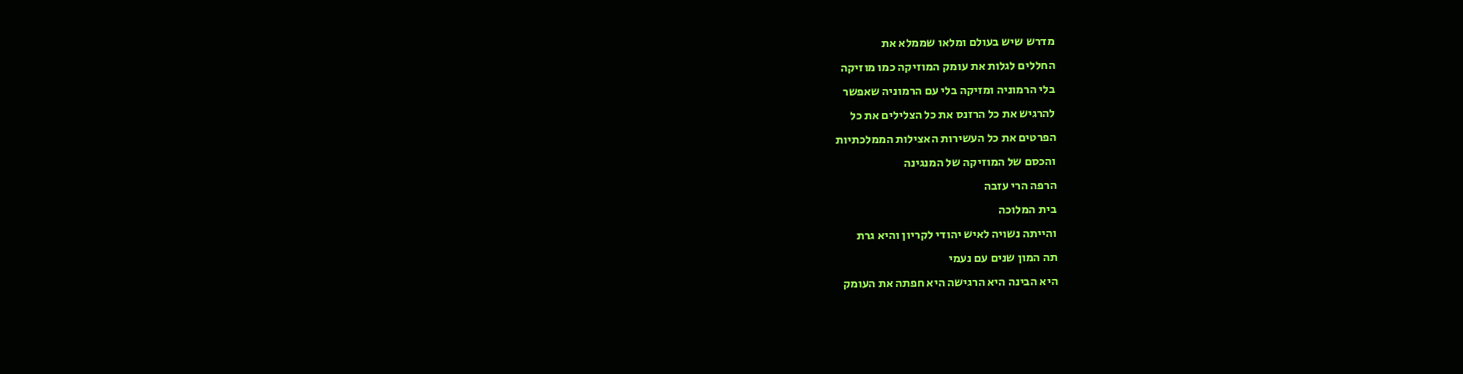מדרש שיש בעולם ומלאו שממלא את
החללים לגלות את עומק המוזיקה כמו מוזיקה
בלי הרמוניה ומזיקה בלי עם הרמוניה שאפשר
להרגיש את כל הרזנס את כל הצלילים את כל
הפרטים את כל העשירות האצילות הממלכתיות
והכסם של המוזיקה של המנגינה
הרפה הרי עזבה
בית המלוכה
והייתה נשויה לאיש יהודי לקריון והיא גרת
תה המון שנים עם נעמי
היא הבינה היא הרגישה היא חפתה את העומק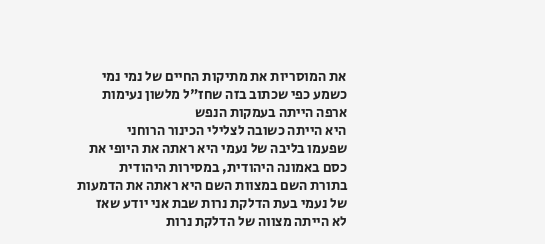את המוסריות את מתיקות החיים של נמי נמי
כשמע כפי שכתוב בזה שחז"ל מלשון נעימות
ארפה הייתה בעמקות הנפש
היא הייתה כשובה לצלילי הכינור הרוחני
שפעמו בליבה של נעמי היא ראתה את היופי את
כסם באמונה היהודית, במסירות היהודית
בתורת השם במצוות השם היא ראתה את הדמעות
של נעמי בעת הדלקת נרות שבת אני יודע שאז
לא הייתה מצווה של הדלקת נרות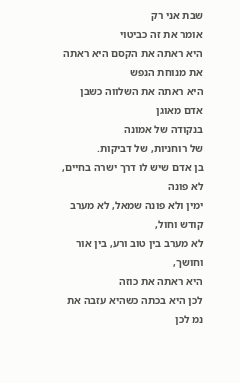שבת אני רק
אומר את זה כביטוי
היא ראתה את הקסם היא ראתה את מנוחת הנפש
היא ראתה את השלווה כשבן אדם מאוגן
בנקודה של אמונה
של רוחניות, של דביקות.
בן אדם שיש לו דרך ישרה בחיים, לא פונה
ימין ולא פונה שמאל, לא מערב קודש וחול,
לא מערב בין טוב ורע, בין אור וחושך,
היא ראתה את כוזה
לכן היא בכתה כשהיא עזבה את נמ לכן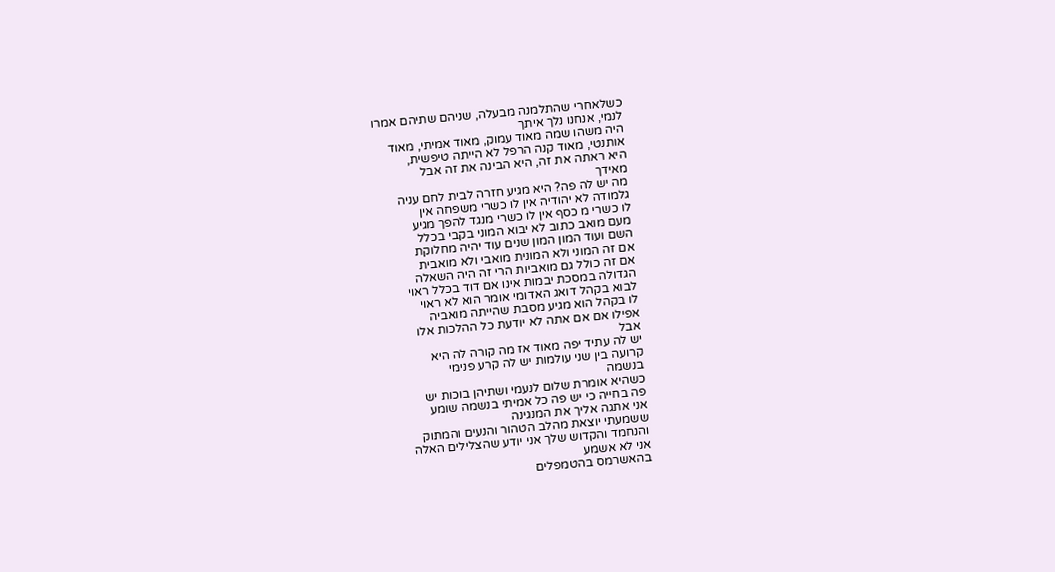כשלאחרי שהתלמנה מבעלה, שניהם שתיהם אמרו
לנמי, אנחנו נלך איתך
היה משהו שמה מאוד עמוק, מאוד אמיתי, מאוד
אותנטי, מאוד קנה הרפל לא הייתה טיפשית,
היא ראתה את זה, היא הבינה את זה אבל
מאידך
מה יש לה פה? היא מגיע חזרה לבית לחם עניה
גלמודה לא יהודיה אין לו כשרי משפחה אין
לו כשרי מ כסף אין לו כשרי מנגד להפך מגיע
מעם מואב כתוב לא יבוא המוני בקבי בכלל
השם ועוד המון המון שנים עוד יהיה מחלוקת
אם זה המוני ולא המונית מואבי ולא מואבית
אם זה כולל גם מואביות הרי זה היה השאלה
הגדולה במסכת יבמות אינו אם דוד בכלל ראוי
לבוא בקהל דואג האדומי אומר הוא לא ראוי
לו בקהל הוא מגיע מסבת שהייתה מואביה
אפילו אם אם אתה לא יודעת כל ההלכות אלו
אבל
יש לה עתיד יפה מאוד אז מה קורה לה היא
קרועה בין שני עולמות יש לה קרע פנימי
בנשמה
כשהיא אומרת שלום לנעמי ושתיהן בוכות יש
פה בחייה כי יש פה כל אמיתי בנשמה שומע
אני אתגה אליך את המנגינה
ששמעתי יוצאת מהלב הטהור והנעים והמתוק
והנחמד והקדוש שלך אני יודע שהצלילים האלה
אני לא אשמע
בהאשרמס בהטמפלים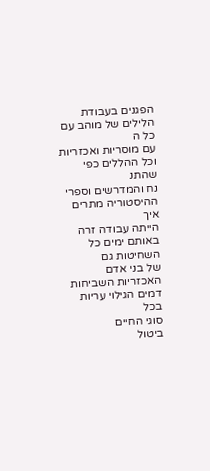הפגנים בעבודת הלילים של מוהב עם כל ה
עם מוסריות ואכזריות וכל ההללים כפי שהתנ
נח והמדרשים וספרי ההיסטוריה מתרים איך
הייתה עבודה זרה באותם ימים כל השחיטות גם
של בני אדם
האכזריות השביחות דמים הגילוי עריות בכל
סוגי החיים
ביטול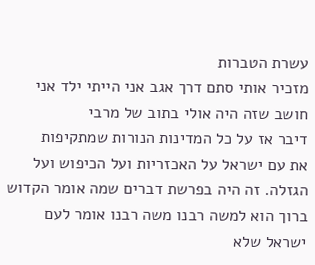עשרת הטברות
מזכיר אותי סתם דרך אגב אני הייתי ילד אני
חושב שזה היה אולי בתוב של מרבי
דיבר אז על כל המדינות הנורות שמתקיפות
את עם ישראל על האכזריות ועל הכיפוש ועל
הגזלה. זה היה בפרשת דברים שמה אומר הקדוש
ברוך הוא למשה רבנו משה רבנו אומר לעם
ישראל שלא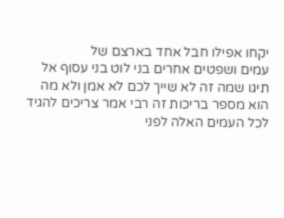יקחו אפילו חבל אחד בארצם של
עמים ושפטים אחרים בני לוט בני עסוף אל
תיגו שמה זה לא שייך לכם לא אמן ולא מה
הוא מספר בריכות זה רבי אמר צריכים להגיד
לכל העמים האלה לפני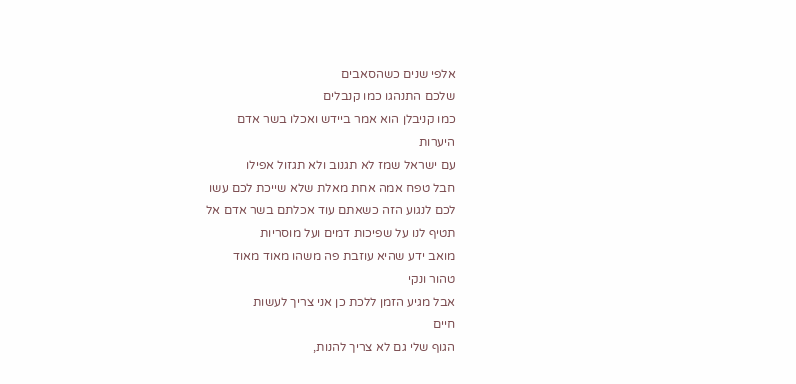אלפי שנים כשהסאבים
שלכם התנהגו כמו קנבלים
כמו קניבלן הוא אמר ביידש ואכלו בשר אדם
היערות
עם ישראל שמז לא תגנוב ולא תגזול אפילו
חבל טפח אמה אחת מאלת שלא שייכת לכם עשו
לכם לנגוע הזה כשאתם עוד אכלתם בשר אדם אל
תטיף לנו על שפיכות דמים ועל מוסריות
מואב ידע שהיא עוזבת פה משהו מאוד מאוד
טהור ונקי
אבל מגיע הזמן ללכת כן אני צריך לעשות
חיים
הגוף שלי גם לא צריך להנות,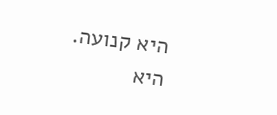היא קנועה.
היא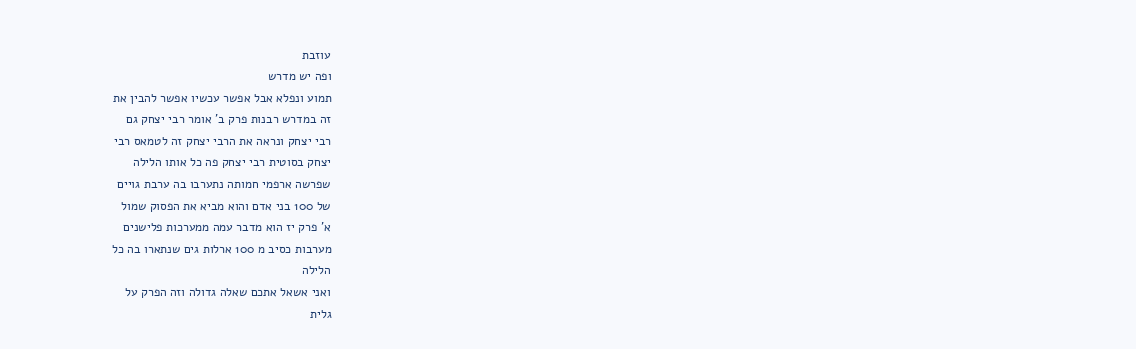עוזבת
ופה יש מדרש
תמוע ונפלא אבל אפשר עכשיו אפשר להבין את
זה במדרש רבנות פרק ב' אומר רבי יצחק גם
רבי יצחק ונראה את הרבי יצחק זה לטמאס רבי
יצחק בסוטית רבי יצחק פה כל אותו הלילה
שפרשה ארפמי חמותה נתערבו בה ערבת גויים
של 100 בני אדם והוא מביא את הפסוק שמול
א' פרק יז הוא מדבר עמה ממערכות פלישנים
מערבות כסיב מ 100 ארלות גים שנתארו בה כל
הלילה
ואני אשאל אתכם שאלה גדולה וזה הפרק על
גלית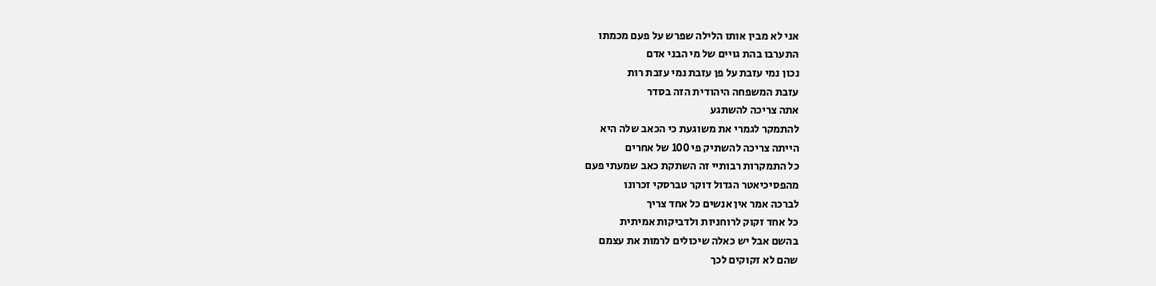אני לא מבין אותו הלילה שפרש על פעם מכמתו
התערבו בהת גויים של מי הבני אדם
נכון נמי עזבת על פן עזבת נמי עזבת רות
עזבת המשפחה היהודית הזה בסדר
אתה צריכה להשתגע
להתמקר לגמרי את משוגעת כי הכאב שלה היא
הייתה צריכה להשתיק פי 100 של אחרים
כל התמקרות רבותיי זה השתקת כאב שמעתי פעם
מהפסיכיאטר הגדול דוקר טברסקי זכרונו
לברכה אמר אין אנשים כל אחד צריך
כל אחד זקוק לרוחניות ולדביקות אמיתית
בהשם אבל יש כאלה שיכולים לרמות את עצמם
שהם לא זקוקים לכך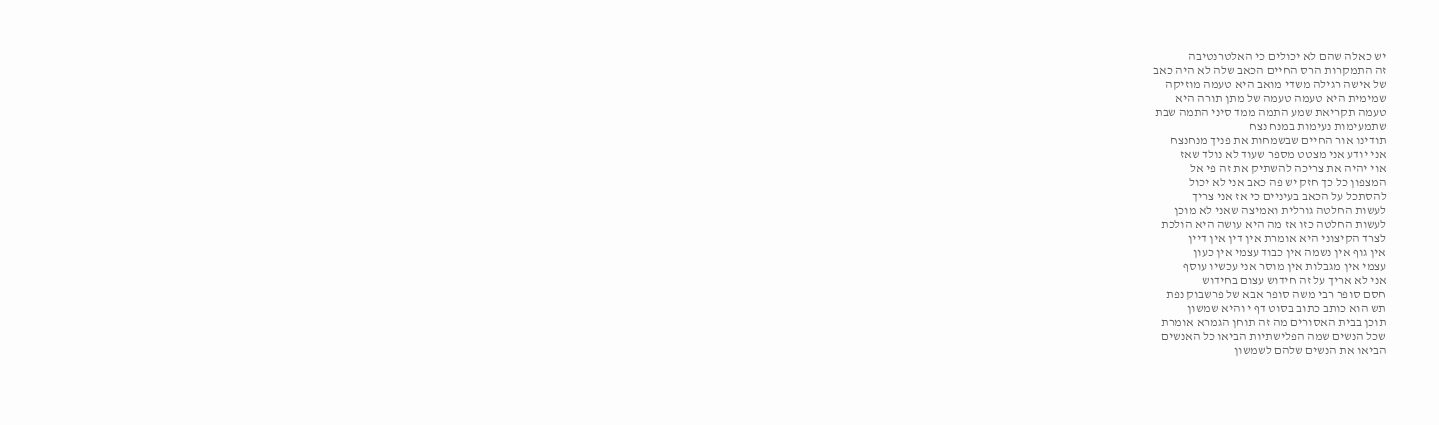יש כאלה שהם לא יכולים כי האלטרנטיבה
זה התמקרות הרס החיים הכאב שלה לא היה כאב
של אישה רגילה משדי מואב היא טעמה מוזיקה
שמימית היא טעמה טעמה של מתן תורה היא
טעמה תקריאת שמע התמה ממד סיני התמה שבת
שתמעימות נעימות במנח נצח
תודינו אור החיים שבשמחות את פניך מנחנצח
אני יודע אני מצטט מספר שעוד לא נולד שאז
אוי יהיה את צריכה להשתיק את זה פי אל
המצפון כל כך חזק יש פה כאב אני לא יכול
להסתכל על הכאב בעיניים כי אז אני צריך
לעשות החלטה גורלית ואמיצה שאני לא מוכן
לעשות החלטה כזו אז מה היא עושה היא הולכת
לצרד הקיצוני היא אומרת אין דין אין דיין
אין גוף אין נשמה אין כבוד עצמי אין כעון
עצמי אין מגבלות אין מוסר אני עכשיו עוסף
אני לא אריך על זה חידוש עצום בחידוש
חסם סופר רבי משה סופר אבא של פרשבוק נפת
תש הוא כותב כתוב בסוט דף י והיא שמשון
תוכן בבית האסורים מה זה תוחן הגמרא אומרת
שכל הנשים שמה הפלישתיות הביאו כל האנשים
הביאו את הנשים שלהם לשמשון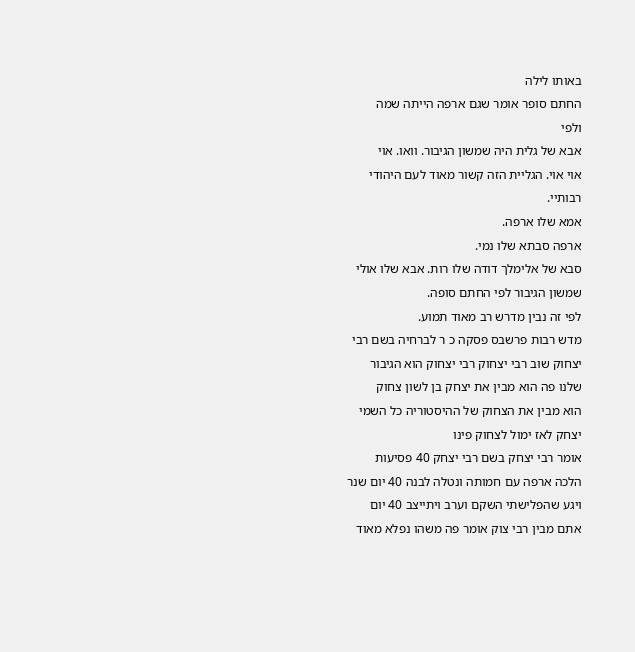באותו לילה
החתם סופר אומר שגם ארפה הייתה שמה
ולפי
אבא של גלית היה שמשון הגיבור. וואו. אוי
אוי אוי. הגליית הזה קשור מאוד לעם היהודי
רבותיי.
אמא שלו ארפה.
ארפה סבתא שלו נמי.
סבא של אלימלך דודה שלו רות. אבא שלו אולי
שמשון הגיבור לפי החתם סופה.
לפי זה נבין מדרש רב מאוד תמוע.
מדש רבות פרשבס פסקה כ ר לברחיה בשם רבי
יצחוק שוב רבי יצחוק רבי יצחוק הוא הגיבור
שלנו פה הוא מבין את יצחק בן לשון צחוק
הוא מבין את הצחוק של ההיסטוריה כל השמי
יצחק לאז ימול לצחוק פינו
אומר רבי יצחק בשם רבי יצחק 40 פסיעות
הלכה ארפה עם חמותה ונטלה לבנה 40 יום שנר
ויגע שהפלישתי השקם וערב ויתייצב 40 יום
אתם מבין רבי צוק אומר פה משהו נפלא מאוד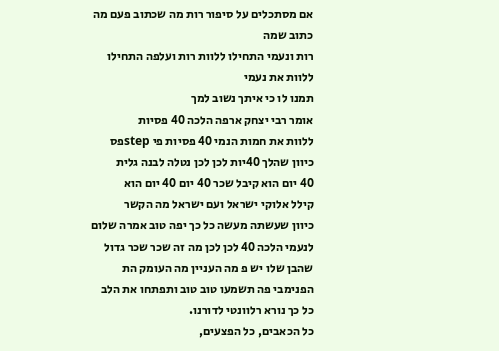אם מסתכלים על סיפור רות מה שכתוב פעם מה
כתוב שמה
רות ונעמי התחילו ללוות רות ועלפה התחילו
ללוות את נעמי
תמנו לו כי איתך נשוב למך
אומר רבי יצחק ארפה הלכה 40 פסיות
ללוות את חמות הנמי 40 פסיות פי stepפס
כיוון שהלך 40יות לכן לכן נטלה לבנה גלית
40 יום הוא קיבל שכר 40 יום 40 יום הוא
קילל אלוקי ישראל ועם ישראל מה הקשר
כיוון שעשתה מעשה כל כך יפה טוב אמרה שלום
לנעמי הלכה 40 לכן לכן מה זה שכר שכר גדול
שהבן שלו יש פ מה העניין מה העומק הת
הפנימבי פה תשמעו טוב טוב ותפתחו את הלב
כל כך נורא רלוונטי לדורנו.
כל הכאבים, כל הפצעים,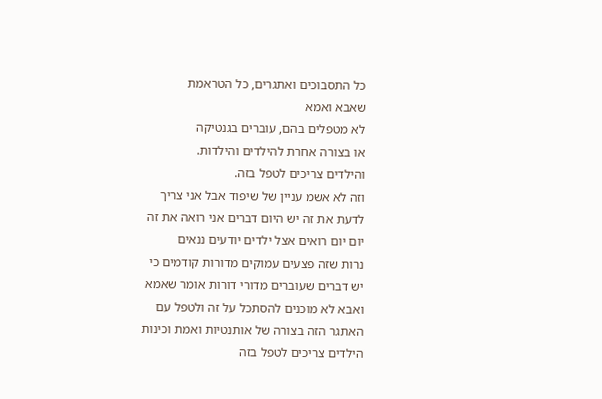כל התסבוכים ואתגרים, כל הטראמת
שאבא ואמא
לא מטפלים בהם, עוברים בגנטיקה
או בצורה אחרת להילדים והילדות.
והילדים צריכים לטפל בזה.
וזה לא אשמ עניין של שיפוד אבל אני צריך
לדעת את זה יש היום דברים אני רואה את זה
יום יום רואים אצל ילדים יודעים ננאים
נרות שזה פצעים עמוקים מדורות קודמים כי
יש דברים שעוברים מדורי דורות אומר שאמא
ואבא לא מוכנים להסתכל על זה ולטפל עם
האתגר הזה בצורה של אותנטיות ואמת וכינות
הילדים צריכים לטפל בזה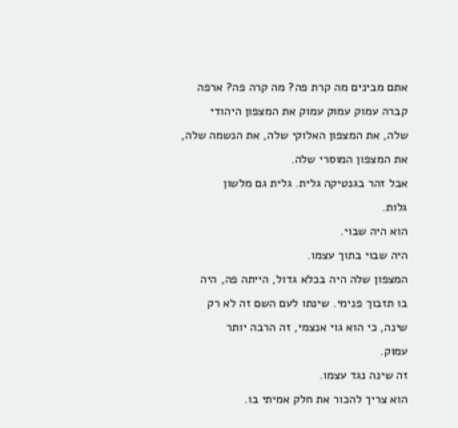אתם מבינים מה קרת פה? מה קרה פה? ארפה
קברה עמוק עמוק עמוק את המצפון היהודי
שלה, את המצפון האלוקי שלה, את הנשמה שלה,
את המצפון המוסרי שלה.
אבל זהר בגנטיקה גלית. גלית גם מלשון
גלות.
הוא היה שבוי.
היה שבוי בתוך עצמו.
המצפון שלה היה בכלא גדול, הייתה פה, היה
בו תזבוך פנימי. שינתו לעם השם זה לא רק
שינה, כי הוא גוי אנצמי, זה הרבה יותר
עמוק.
זה שינה נגד עצמו.
הוא צריך להכור את חלק אמיתי בו.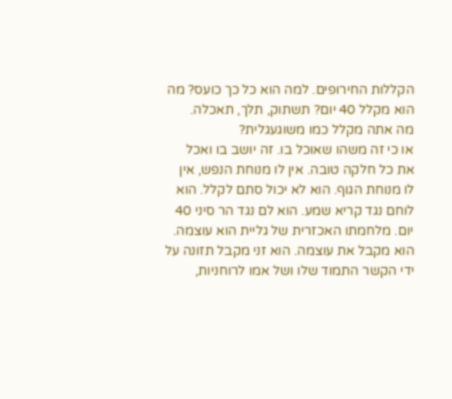הקללות החירופים. למה הוא כל כך כועס? מה
הוא מקלל 40 יום? תשתוק, תלך, תאכלה.
מה אתה מקלל כמו משוגעגלית?
או כי זה משהו שאוכל בו. זה יושב בו ואכל
את כל חלקה טובה. אין לו מנוחת הנפש, אין
לו מנוחת הגוף. הוא לא יכול סתם לקלל. הוא
לוחם נגד קריא שמע. הוא לם נגד הר סיני 40
יום. מלחמתו האכזרית של גליית הוא עוצמה.
הוא מקבל את עוצמה. הוא זני מקבל תזונה על
ידי הקשר התמוד שלו ושל אמו לרוחניות,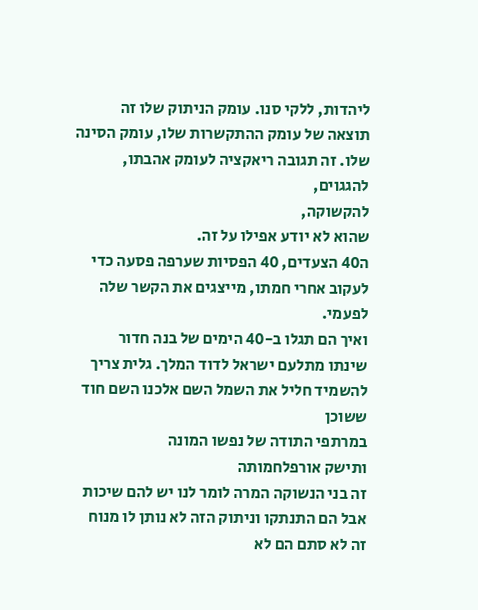ליהדות, ללקי סנו. עומק הניתוק שלו זה
תוצאה של עומק ההתקשרות שלו, עומק הסינה
שלו. זה תגובה ריאקציה לעומק אהבתו,
להגגוים,
להקשוקה,
שהוא לא יודע אפילו על זה.
ה40 הצעדים, 40 הפסיות שערפה פסעה כדי
לעקוב אחרי חמתו, מייצגים את הקשר שלה
לפעמי.
ואיך הם תגלו ב-40 הימים של בנה חדור
שינתו מתלעם ישראל לדוד המלך. גלית צריך
להשמיד חליל את השמל השם אלכנו השם חוד
ששוכן
במרתפי התודה של נפשו המונה
ותישק אורפלחמותה
זה בני הנשוקה המרה לומר לנו יש להם שיכות
אבל הם התנתקו וניתוק הזה לא נותן לו מנוח
זה לא סתם הם לא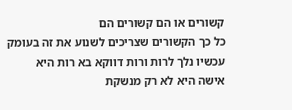קשורים או הם קשורים הם
כל כך הקשורים שצריכים לשנוע את זה בעומק
עכשיו נלך לרות ורות דווקא בא רות היא
אישה היא לא רק מנשקת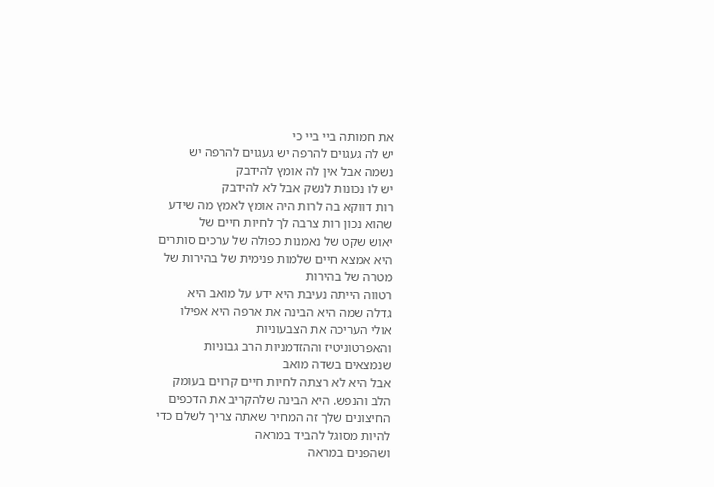את חמותה ביי ביי כי
יש לה געגוים להרפה יש געגוים להרפה יש
נשמה אבל אין לה אומץ להידבק
יש לו נכונות לנשק אבל לא להידבק
רות דווקא בה לרות היה אומץ לאמץ מה שידע
שהוא נכון רות צרבה לך לחיות חיים של
יאוש שקט של נאמנות כפולה של ערכים סותרים
היא אמצא חיים שלמות פנימית של בהירות של
מטרה של בהירות
רטווה הייתה נעיבת היא ידע על מואב היא
גדלה שמה היא הבינה את ארפה היא אפילו
אולי העריכה את הצבעוניות
והאפרטוניטיז וההזדמניות הרב גבוניות
שנמצאים בשדה מואב
אבל היא לא רצתה לחיות חיים קרוים בעומק
הלב והנפש. היא הבינה שלהקריב את הדכפים
החיצונים שלך זה המחיר שאתה צריך לשלם כדי
להיות מסוגל להביד במראה
ושהפנים במראה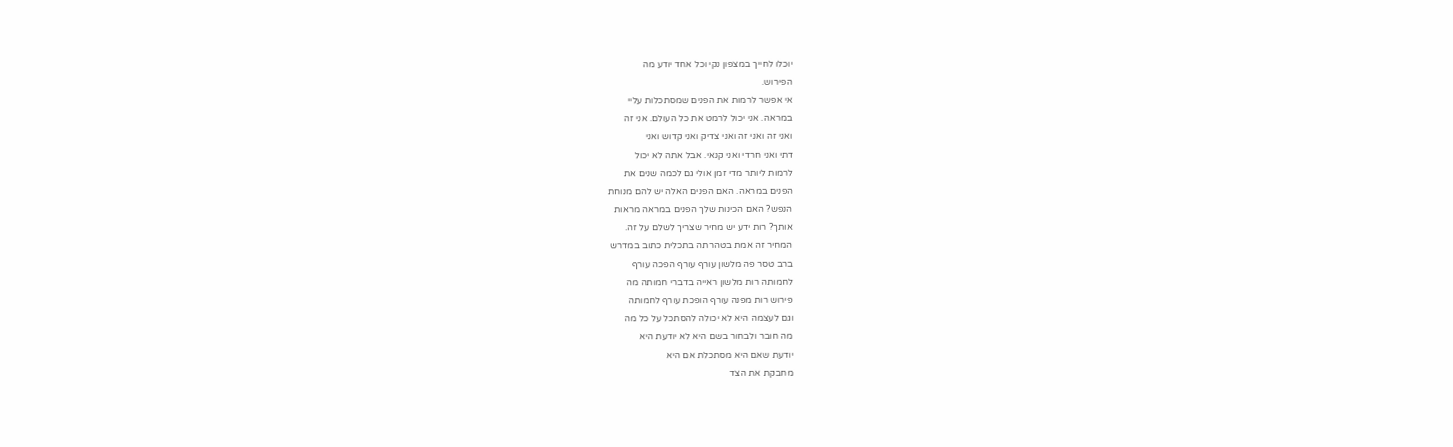יוכלו לחייך במצפון נקי וכל אחד יודע מה
הפירוש.
אי אפשר לרמות את הפנים שמסתכלות עליי
במראה. אני יכול לרמט את כל העולם. אני זה
ואני זה ואני זה ואני צדיק ואני קדוש ואני
דתי ואני חרדי ואני קנאי. אבל אתה לא יכול
לרמות ליותר מדי זמן אולי גם לכמה שנים את
הפנים במראה. האם הפנים האלה יש להם מנוחת
הנפש? האם הכינות שלך הפנים במראה מראות
אותך? רות ידע יש מחיר שצריך לשלם על זה.
המחיר זה אמת בטהרתה בתכלית כתוב במדרש
ברב טסר פה מלשון עורף עורף הפכה עורף
לחמותה רות מלשון ראייה בדברי חמותה מה
פירוש רות מפנה עורף הופכת עורף לחמותה
וגם לעצמה היא לא יכולה להסתכל על כל מה
מה חובר ולבחור בשם היא לא יודעת היא
יודעת שאם היא מסתכלת אם היא
מחבקת את הצד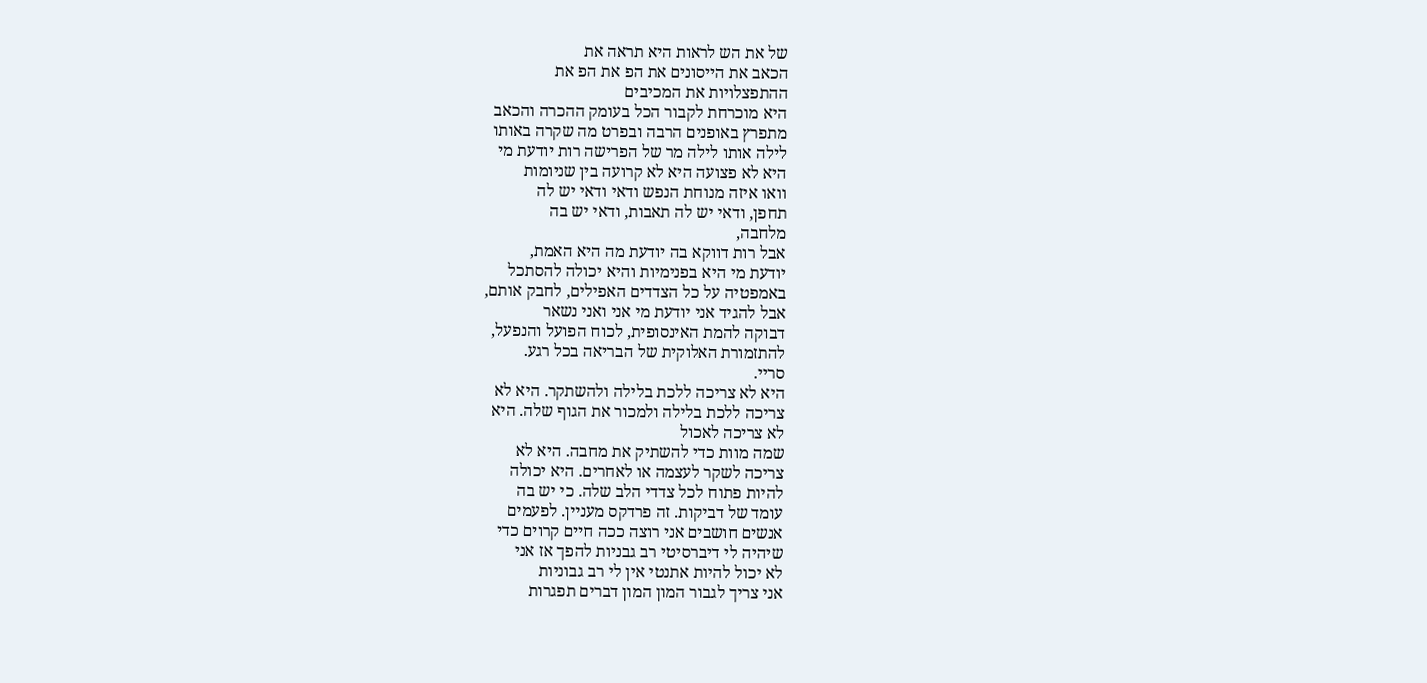של את הש לראות היא תראה את
הכאב את הייסונים את הפ את הפ את
ההתפצלויות את המכיבים
היא מוכרחת לקבור הכל בעומק ההכרה והכאב
מתפרץ באופנים הרבה ובפרט מה שקרה באותו
לילה אותו לילה מר של הפרישה רות יודעת מי
היא לא פצועה היא לא קרועה בין שניומות
וואו איזה מנוחת הנפש ודאי ודאי יש לה
תחפן, ודאי יש לה תאבות, ודאי יש בה
מלחבה,
אבל רות דווקא בה יודעת מה היא האמת,
יודעת מי היא בפנימיות והיא יכולה להסתכל
באמפטיה על כל הצדדים האפילים, לחבק אותם,
אבל להגיד אני יודעת מי אני ואני נשאר
דבוקה להמת האינסופית, לכוח הפועל והנפעל,
להתזמורת האלוקית של הבריאה בכל רגע.
סריי.
היא לא צריכה ללכת בלילה ולהשתקר. היא לא
צריכה ללכת בלילה ולמכור את הגוף שלה. היא
לא צריכה לאכול
שמה מוות כדי להשתיק את מחבה. היא לא
צריכה לשקר לעצמה או לאחרים. היא יכולה
להיות פתוח לכל צדדי הלב שלה. כי יש בה
עומד של דביקות. זה פרדקס מעניין. לפעמים
אנשים חושבים אני רוצה ככה חיים קרוים כדי
שיהיה לי דיברסיטי רב גבניות להפך אז אני
לא יכול להיות אתנטי אין לי רב גבוניות
אני צריך לגבור המון המון דברים תפגרות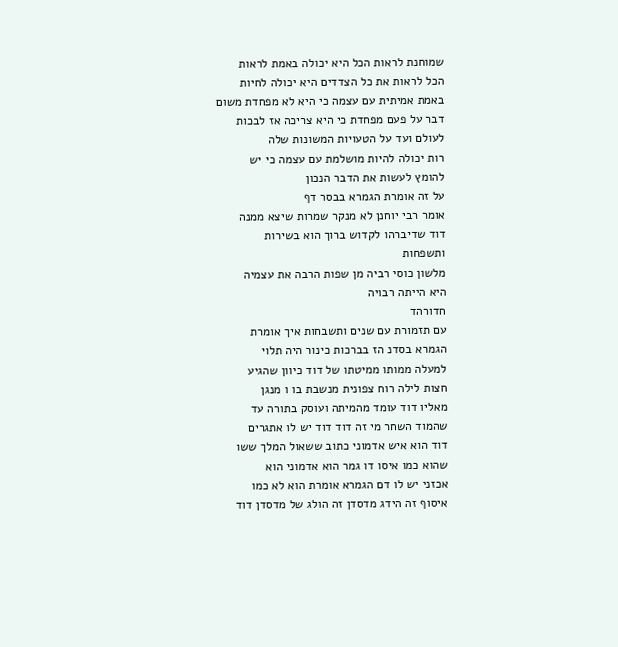שמוחנת לראות הכל היא יכולה באמת לראות
הכל לראות את כל הצדדים היא יכולה לחיות
באמת אמיתית עם עצמה כי היא לא מפחדת משום
דבר על פעם מפחדת כי היא צריכה אז לבכות
לעולם ועד על הטעויות המשונות שלה
רות יכולה להיות מושלמת עם עצמה כי יש
להומץ לעשות את הדבר הנכון
על זה אומרת הגמרא בבסר דף
אומר רבי יוחנן לא מנקר שמרות שיצא ממנה
דוד שדיברהו לקדוש ברוך הוא בשירות
ותשפחות
מלשון כוסי רביה מן שפות הרבה את עצמיה
היא הייתה רבויה
חדורהד
עם תזמורת עם שנים ותשבחות איך אומרת
הגמרא בסדנ הז בברכות כינור היה תלוי
למעלה ממותו ממיטתו של דוד כיוון שהגיע
חצות לילה רוח צפונית מנשבת בו ו מנגן
מאליו דוד עומד מהמיתה ועוסק בתורה עד
שהמוד השחר מי זה דוד דוד יש לו אתגרים
דוד הוא איש אדמוני כתוב ששאול המלך ששו
שהוא כמו איסו דו גמר הוא אדמוני הוא
אכזני יש לו דם הגמרא אומרת הוא לא כמו
איסוף זה הידג מדסדן זה הולג של מדסדן דוד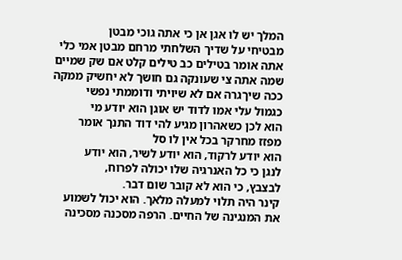המלך יש לו אגן אן כי אתה גוכי מבטן
מבטיחי על שדיך השלחתי מרחם מבטן אמי כלי
אתה אומר בטילים כב טילים קלט אם שק שמיים
שמה אתה צי שעונקה גם חושך לא יחשיק ממקה
ככה שיךגרה אם לא שיויתי ודוממתי נפשי
כגמול עלי אמו לדוד יש אוגן הוא יודע מי
הוא לכן כשאהרון מגיע להי דוד התנך אומר
מפזז מחרקר בכל אין לו סל
הוא יודע לרקוד, הוא יודע לשיר, הוא יודע
לנגן כי כל האנרגיה שלו יכולה לפרוח,
לבצבץ, כי הוא לא קובר שום דבר.
קינר היה תלוי למעלה מלאך. הוא יכול לשמוע
את המנגינה של החיים. הרפה מסכנה מסכינה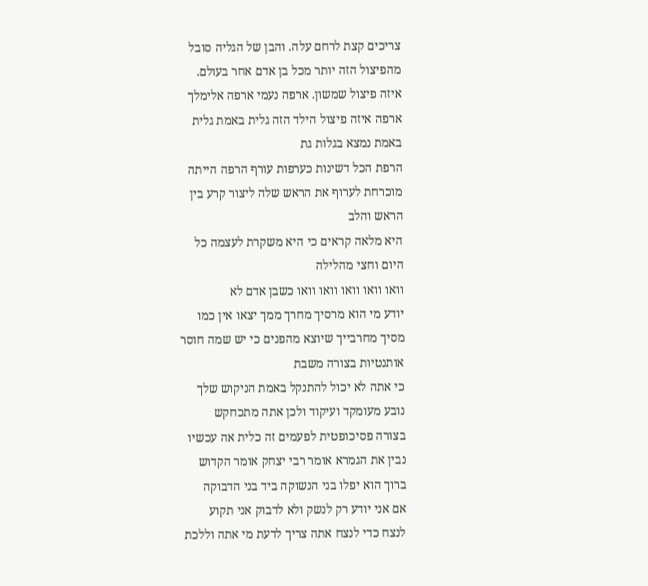צריכים קצת לרחם עלה. והבן של הגליה סובל
מהפיצול הזה יותר מכל בן אדם אחר בעולם.
איזה פיצול שמשון. ארפה נעמי ארפה אלימלך
ארפה איזה פיצול הילד הזה גלית באמת גלית
באמת נמצא בגלות גת
הרפת הכל דשינות כערפות עורף הרפה הייתה
מוכרחת לערוף את הראש שלה ליצור קרע בין
הראש והלב
היא מלאה קראים כי היא משקרת לעצמה כל
היום וחצי מהלילה
וואו וואו וואו וואו וואו כשבן אדם לא
יודע מי הוא מרסיך מחרך ממך יצאו אין כמו
מסיך מחרבייך שיוצא מהפנים כי יש שמה חוסר
אותנטיות בצורה משבת
כי אתה לא יכול להתנקל באמת הניקוש שלך
נובע מעומקד ועיקוד ולכן אתה מתכחקש
בצורה פסיכופטית לפעמים זה כלית אה עכשיו
נבין את הגמרא אומר רבי יצחק אומר הקדוש
ברוך הוא יפלו בני הנשוקה ביד בני הדבוקה
אם אני יודע רק לנשק ולא לדבוק אני תקוע
לנצח כדי לנצח אתה צריך לדעת מי אתה וללכת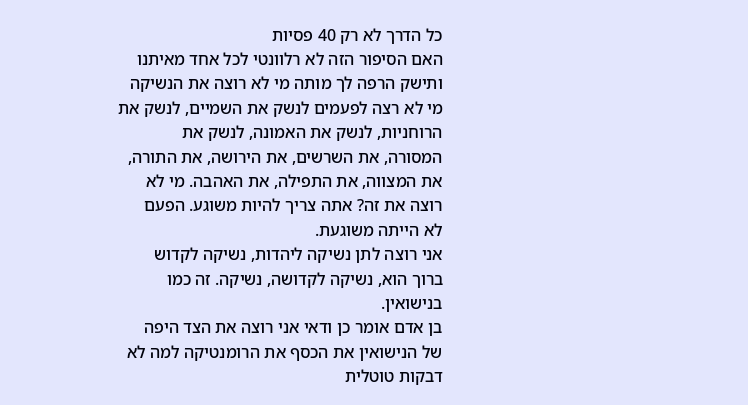כל הדרך לא רק 40 פסיות
האם הסיפור הזה לא רלוונטי לכל אחד מאיתנו
ותישק הרפה לך מותה מי לא רוצה את הנשיקה
מי לא רצה לפעמים לנשק את השמיים, לנשק את
הרוחניות, לנשק את האמונה, לנשק את
המסורה, את השרשים, את הירושה, את התורה,
את המצווה, את התפילה, את האהבה. מי לא
רוצה את זה? אתה צריך להיות משוגע. הפעם
לא הייתה משוגעת.
אני רוצה לתן נשיקה ליהדות, נשיקה לקדוש
ברוך הוא, נשיקה לקדושה, נשיקה. זה כמו
בנישואין.
בן אדם אומר כן ודאי אני רוצה את הצד היפה
של הנישואין את הכסף את הרומנטיקה למה לא
דבקות טוטלית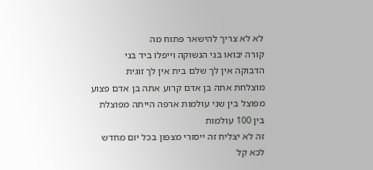לא לא צריך להישאר פתוח מה
קורה יבואו בני הנשוקה וייפלו ביד בני
הדבוקה אין לך שלם בית אין לך זוגית
מוצלחת אתה בן אדם קרוע אתה בן אדם פצוע
מפוצל בין שני עולמות ארפה הייתה מפוצלת
בין 100 עולמות
זה לא יצליח זה ייסורי מצפון בכל יום מחדש
לכא קל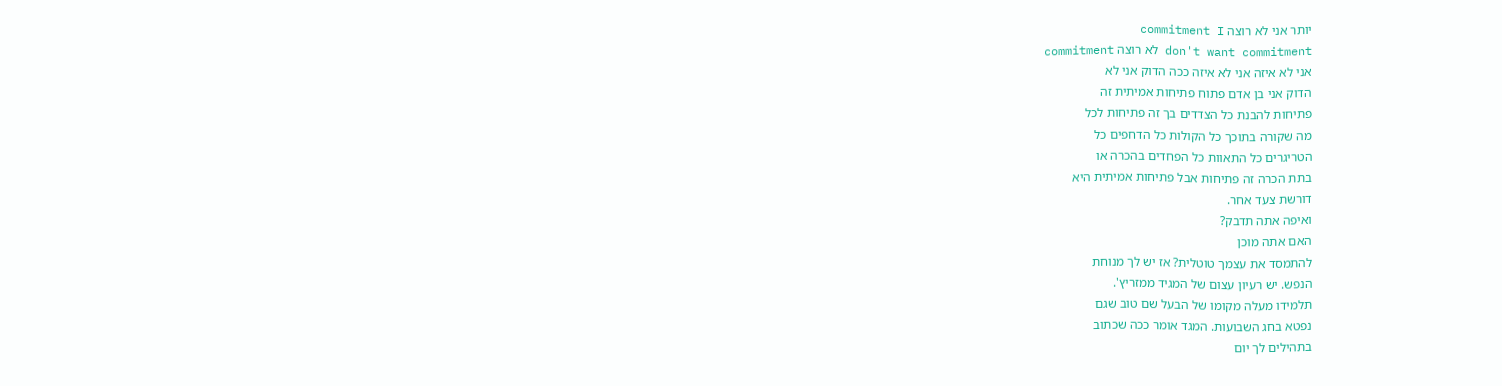יותר אני לא רוצה commitment I
don't want commitment לא רוצה commitment
אני לא איזה אני לא איזה ככה הדוק אני לא
הדוק אני בן אדם פתוח פתיחות אמיתית זה
פתיחות להבנת כל הצדדים בך זה פתיחות לכל
מה שקורה בתוכך כל הקולות כל הדחפים כל
הטריגרים כל התאוות כל הפחדים בהכרה או
בתת הכרה זה פתיחות אבל פתיחות אמיתית היא
דורשת צעד אחר.
ואיפה אתה תדבק?
האם אתה מוכן
להתמסד את עצמך טוטלית? אז יש לך מנוחת
הנפש. יש רעיון עצום של המגיד ממזריץ'.
תלמידו מעלה מקומו של הבעל שם טוב שגם
נפטא בחג השבועות. המגד אומר ככה שכתוב
בתהילים לך יום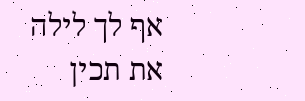אף לך לילה את תכין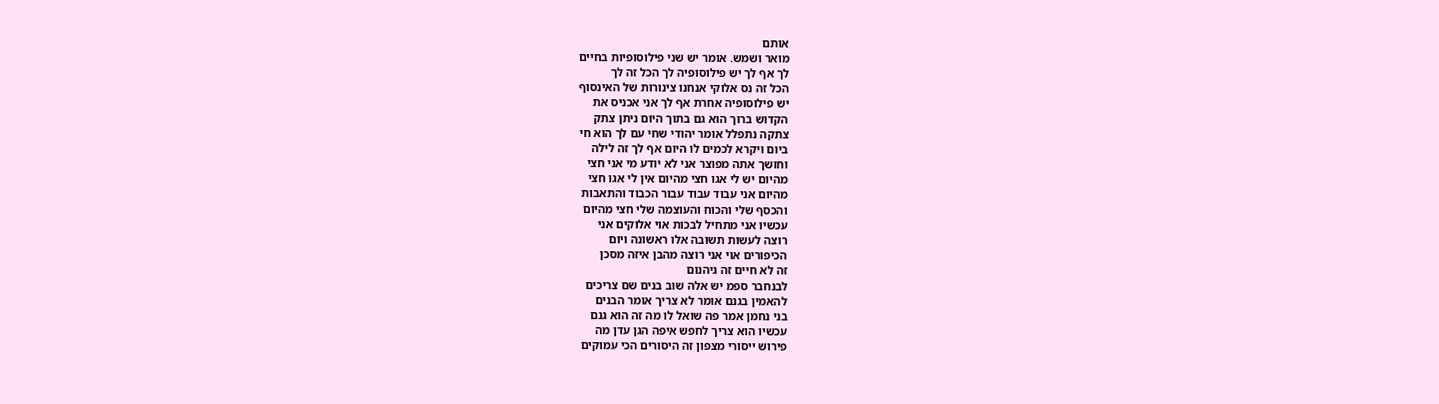אותם
מואר ושמש. אומר יש שני פילוסופיות בחיים
לך אף לך יש פילוסופיה לך הכל זה לך
הכל זה נס אלוקי אנחנו צינורות של האינסוף
יש פילוסופיה אחרת אף לך אני אכניס את
הקדוש ברוך הוא גם בתוך היום ניתן צתק
צתקה נתפלל אומר יהודי שחי עם לך הוא חי
ביום ויקרא לכמים לו היום אף לך זה לילה
וחושך אתה מפוצר אני לא יודע מי אני חצי
מהיום יש לי אגו חצי מהיום אין לי אגו חצי
מהיום אני עבוד עבוד עבור הכבוד והתאבות
והכסף שלי והכוח והעוצמה שלי חצי מהיום
עכשיו אני מתחיל לבכות אוי אלוקים אני
רוצה לעשות תשובה אלו ראשונה ויום
הכיפורים אוי אני רוצה מהבן איזה מסכן
זה לא חיים זה גיהנום
לבנחבר ספמ יש אלה שוב בנים שם צריכים
להאמין בגנם אומר לא צריך אומר הבנים
בני נחמן אמר פה שואל לו מה זה הוא גנם
עכשיו הוא צריך לחפש איפה הגן עדן מה
פירוש ייסורי מצפון זה היסורים הכי עמוקים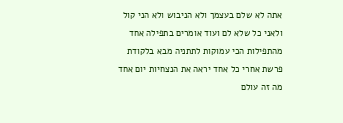אתה לא שלם בעצמך ולא הניבוש ולא הני קול
ולאני כל שלא לם ועוד אומרים בתפילה אחד
מהתפילות הכי עמוקות לתתניה מבא בלקודת
פרשת אחרי כל אחד יראה את הנצחיות יום אחד
מה זה עולם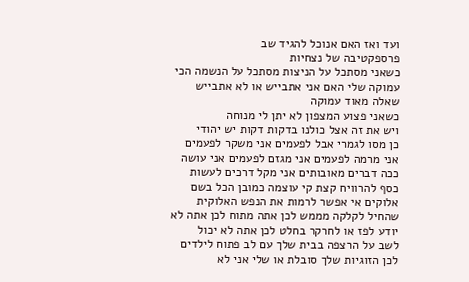ועד ואז האם אנוכל להגיד שב
פרספקטיבה של נצחיות
כשאני מסתכל על הניצות מסתכל על הנשמה הכי
עמוקה שלי האם אני אתבייש או לא אתבייש
שאלה מאוד עמוקה
כשאני פצוע המצפון לא יתן לי מנוחה
ויש את זה אצל כולנו בדקות דקות יש יהודי
כן מסו לגמרי אבל לפעמים אני משקר לפעמים
אני מרמה לפעמים אני מגזם לפעמים אני עושה
ככה דברים מאובותים אני מקל דרכים לעשות
כסף להרוויח קצת קי עוצמה כמובן הכל בשם
אלוקים אי אפשר לרמות את הנפש האלוקית
שהחיל לקלקה מממש לכן אתה מתוח לכן אתה לא
יודע לפז או לחרקר בחלט לכן אתה לא יכול
לשב על הרצפה בבית שלך עם לב פתוח לילדים
לכן הזוגיות שלך סובלת או שלי אני לא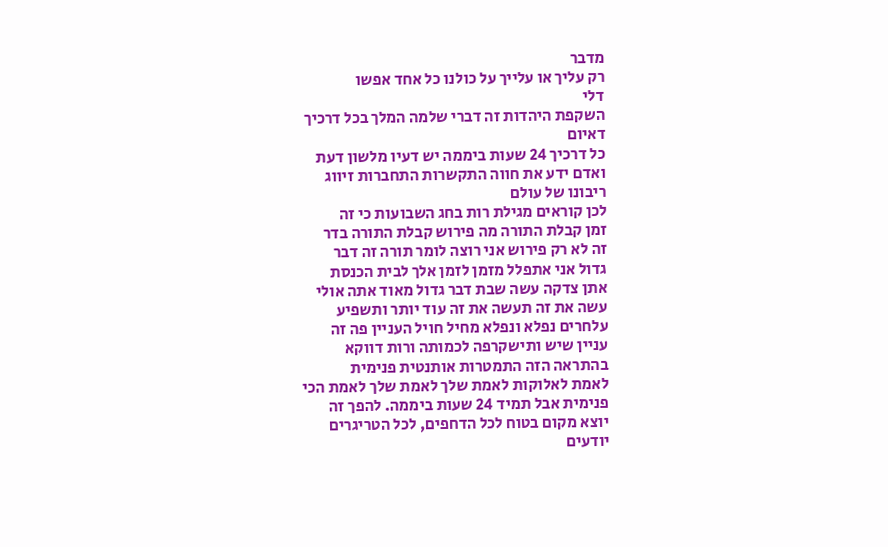מדבר
רק עליך או עלייך על כולנו כל אחד אפשו
דלי
השקפת היהדות זה דברי שלמה המלך בכל דרכיך
דאיום
כל דרכיך 24 שעות ביממה יש דעיו מלשון דעת
ואדם ידע את חווה התקשרות התחברות זיווג
ריבונו של עולם
לכן קוראים מגילת רות בחג השבועות כי זה
זמן קבלת התורה מה פירוש קבלת התורה בדר
זה לא רק פירוש אני רוצה לומר תורה זה דבר
גדול אני אתפלל מזמן לזמן אלך לבית הכנסת
אתן צדקה עשה שבת דבר גדול מאוד אתה אולי
עשה את זה תעשה את זה עוד יותר ותשפיע
עלחרים נפלא ונפלא מחיל חויל העניין פה זה
עניין שיש ותישקרפה לכמותה ורות דווקא
בהתראה הזה התמטרות אותנטית פנימית
לאמת לאלוקות לאמת שלך לאמת שלך לאמת הכי
פנימית אבל תמיד 24 שעות ביממה. להפך זה
יוצא מקום בטוח לכל הדחפים, לכל הטריגרים
יודעים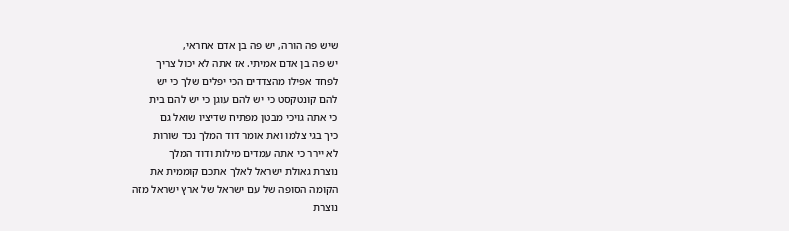שיש פה הורה, יש פה בן אדם אחראי,
יש פה בן אדם אמיתי. אז אתה לא יכול צריך
לפחד אפילו מהצדדים הכי יפלים שלך כי יש
להם קונטקסט כי יש להם עוגן כי יש להם בית
כי אתה גויכי מבטן מפתיח שדיציו שואל גם
כיך בגי צלמו ואת אומר דוד המלך נכד שורות
לא יירר כי אתה עמדים מילות ודוד המלך
נוצרת גאולת ישראל לאלך אתכם קוממית את
הקומה הסופה של עם ישראל של ארץ ישראל מזה
נוצרת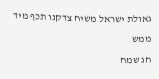גאולת ישראל משיח צדקנו תכף מיד ממש
חג שמח